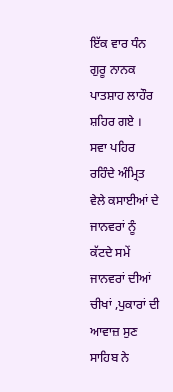ਇੱਕ ਵਾਰ ਧੰਨ ਗੁਰੂ ਨਾਨਕ ਪਾਤਸ਼ਾਹ ਲਾਹੌਰ ਸ਼ਹਿਰ ਗਏ । ਸਵਾ ਪਹਿਰ ਰਹਿੰਦੇ ਅੰਮ੍ਰਿਤ ਵੇਲੇ ਕਸਾਈਆਂ ਦੇ ਜਾਨਵਰਾਂ ਨੂੰ ਕੱਟਦੇ ਸਮੇਂ ਜਾਨਵਰਾਂ ਦੀਆਂ ਚੀਖਾਂ ,ਪੁਕਾਰਾਂ ਦੀ ਆਵਾਜ਼ ਸੁਣ ਸਾਹਿਬ ਨੇ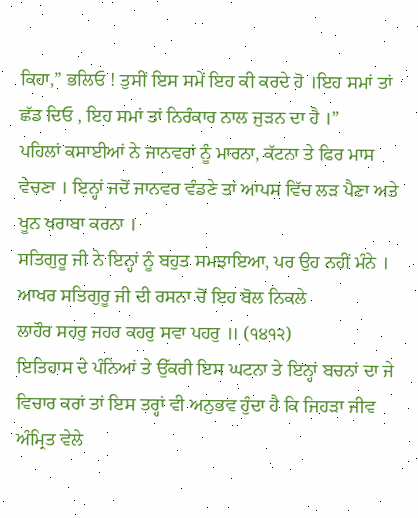ਕਿਹਾ,” ਭਲਿਓ ! ਤੁਸੀਂ ਇਸ ਸਮੇਂ ਇਹ ਕੀ ਕਰਦੇ ਹੋ ।ਇਹ ਸਮਾਂ ਤਾਂ ਛੱਡ ਦਿਓ , ਇਹ ਸਮਾਂ ਤਾਂ ਨਿਰੰਕਾਰ ਨਾਲ ਜੁੜਨ ਦਾ ਹੈ ।”
ਪਹਿਲਾਂ ਕਸਾਈਆਂ ਨੇ ਜਾਨਵਰਾਂ ਨੂੰ ਮਾਰਨਾ, ਕੱਟਨਾ ਤੇ ਫਿਰ ਮਾਸ ਵੇਚਣਾ । ਇਨ੍ਹਾਂ ਜਦੋਂ ਜਾਨਵਰ ਵੰਡਣੇ ਤਾਂ ਆਪਸ ਵਿੱਚ ਲੜ ਪੈਣਾ ਅਤੇ ਖੂਨ ਖਰਾਬਾ ਕਰਨਾ ।
ਸਤਿਗੁਰੂ ਜੀ ਨੇ ਇਨ੍ਹਾਂ ਨੂੰ ਬਹੁਤ ਸਮਝਾਇਆ, ਪਰ ਉਹ ਨਹੀਂ ਮੰਨੇ । ਆਖਰ ਸਤਿਗੁਰੂ ਜੀ ਦੀ ਰਸਨਾ ਚੋਂ ਇਹ ਬੋਲ ਨਿਕਲੇ
ਲਾਹੌਰ ਸਹਰੁ ਜਹਰ ਕਹਰੁ ਸਵਾ ਪਹਰੁ ॥ (੧੪੧੨)
ਇਤਿਹਾਸ ਦੇ ਪੰਨਿਆਂ ਤੇ ਉੱਕਰੀ ਇਸ ਘਟਨਾ ਤੇ ਇਨ੍ਹਾਂ ਬਚਨਾਂ ਦਾ ਜੇ ਵਿਚਾਰ ਕਰਾਂ ਤਾਂ ਇਸ ਤਰ੍ਹਾਂ ਵੀ ਅਨੁਭਵ ਹੁੰਦਾ ਹੈ ਕਿ ਜਿਹੜਾ ਜੀਵ ਅੰਮ੍ਰਿਤ ਵੇਲੇ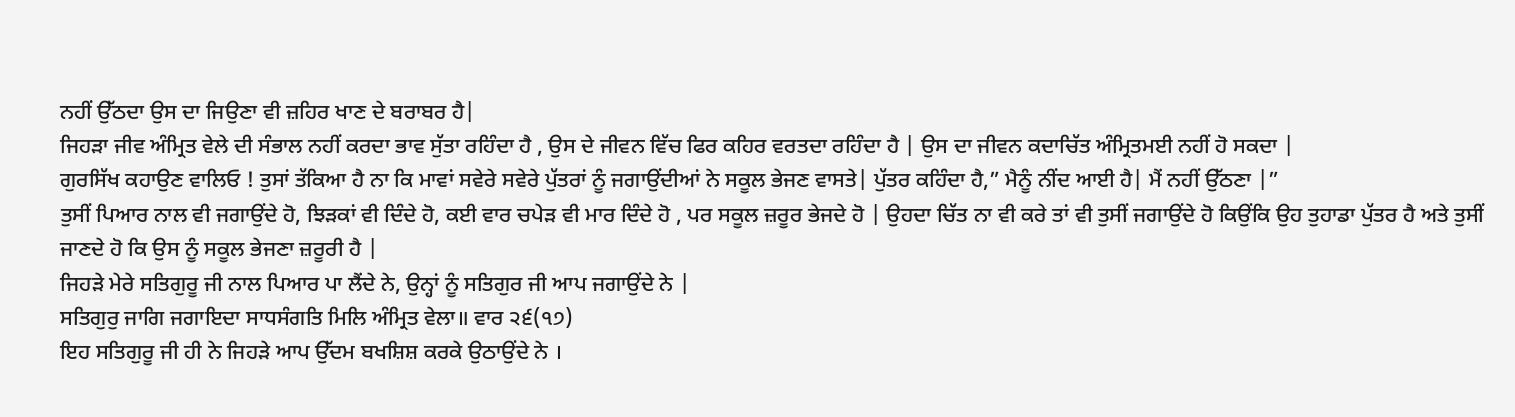ਨਹੀਂ ਉੱਠਦਾ ਉਸ ਦਾ ਜਿਉਣਾ ਵੀ ਜ਼ਹਿਰ ਖਾਣ ਦੇ ਬਰਾਬਰ ਹੈ|
ਜਿਹੜਾ ਜੀਵ ਅੰਮ੍ਰਿਤ ਵੇਲੇ ਦੀ ਸੰਭਾਲ ਨਹੀਂ ਕਰਦਾ ਭਾਵ ਸੁੱਤਾ ਰਹਿੰਦਾ ਹੈ , ਉਸ ਦੇ ਜੀਵਨ ਵਿੱਚ ਫਿਰ ਕਹਿਰ ਵਰਤਦਾ ਰਹਿੰਦਾ ਹੈ | ਉਸ ਦਾ ਜੀਵਨ ਕਦਾਚਿੱਤ ਅੰਮ੍ਰਿਤਮਈ ਨਹੀਂ ਹੋ ਸਕਦਾ |
ਗੁਰਸਿੱਖ ਕਹਾਉਣ ਵਾਲਿਓ ! ਤੁਸਾਂ ਤੱਕਿਆ ਹੈ ਨਾ ਕਿ ਮਾਵਾਂ ਸਵੇਰੇ ਸਵੇਰੇ ਪੁੱਤਰਾਂ ਨੂੰ ਜਗਾਉਂਦੀਆਂ ਨੇ ਸਕੂਲ ਭੇਜਣ ਵਾਸਤੇ| ਪੁੱਤਰ ਕਹਿੰਦਾ ਹੈ,” ਮੈਨੂੰ ਨੀਂਦ ਆਈ ਹੈ| ਮੈਂ ਨਹੀਂ ਉੱਠਣਾ |”
ਤੁਸੀਂ ਪਿਆਰ ਨਾਲ ਵੀ ਜਗਾਉਂਦੇ ਹੋ, ਝਿੜਕਾਂ ਵੀ ਦਿੰਦੇ ਹੋ, ਕਈ ਵਾਰ ਚਪੇੜ ਵੀ ਮਾਰ ਦਿੰਦੇ ਹੋ , ਪਰ ਸਕੂਲ ਜ਼ਰੂਰ ਭੇਜਦੇ ਹੋ | ਉਹਦਾ ਚਿੱਤ ਨਾ ਵੀ ਕਰੇ ਤਾਂ ਵੀ ਤੁਸੀਂ ਜਗਾਉਂਦੇ ਹੋ ਕਿਉਂਕਿ ਉਹ ਤੁਹਾਡਾ ਪੁੱਤਰ ਹੈ ਅਤੇ ਤੁਸੀਂ ਜਾਣਦੇ ਹੋ ਕਿ ਉਸ ਨੂੰ ਸਕੂਲ ਭੇਜਣਾ ਜ਼ਰੂਰੀ ਹੈ |
ਜਿਹੜੇ ਮੇਰੇ ਸਤਿਗੁਰੂ ਜੀ ਨਾਲ ਪਿਆਰ ਪਾ ਲੈਂਦੇ ਨੇ, ਉਨ੍ਹਾਂ ਨੂੰ ਸਤਿਗੁਰ ਜੀ ਆਪ ਜਗਾਉਂਦੇ ਨੇ |
ਸਤਿਗੁਰੁ ਜਾਗਿ ਜਗਾਇਦਾ ਸਾਧਸੰਗਤਿ ਮਿਲਿ ਅੰਮ੍ਰਿਤ ਵੇਲਾ॥ ਵਾਰ ੨੬(੧੭)
ਇਹ ਸਤਿਗੁਰੂ ਜੀ ਹੀ ਨੇ ਜਿਹੜੇ ਆਪ ਉੱਦਮ ਬਖਸ਼ਿਸ਼ ਕਰਕੇ ਉਠਾਉਂਦੇ ਨੇ ।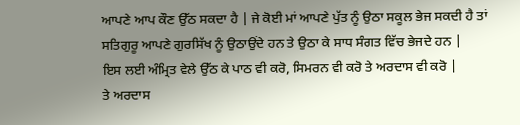ਆਪਣੇ ਆਪ ਕੌਣ ਉੱਠ ਸਕਦਾ ਹੈ | ਜੇ ਕੋਈ ਮਾਂ ਆਪਣੇ ਪੁੱਤ ਨੂੰ ਉਠਾ ਸਕੂਲ ਭੇਜ ਸਕਦੀ ਹੈ ਤਾਂ ਸਤਿਗੁਰੂ ਆਪਣੇ ਗੁਰਸਿੱਖ ਨੂੰ ਉਠਾਉਂਦੇ ਹਨ ਤੇ ਉਠਾ ਕੇ ਸਾਧ ਸੰਗਤ ਵਿੱਚ ਭੇਜਦੇ ਹਨ |
ਇਸ ਲਈ ਅੰਮ੍ਰਿਤ ਵੇਲੇ ਉੱਠ ਕੇ ਪਾਠ ਵੀ ਕਰੋ, ਸਿਮਰਨ ਵੀ ਕਰੋ ਤੇ ਅਰਦਾਸ ਵੀ ਕਰੋ |
ਤੇ ਅਰਦਾਸ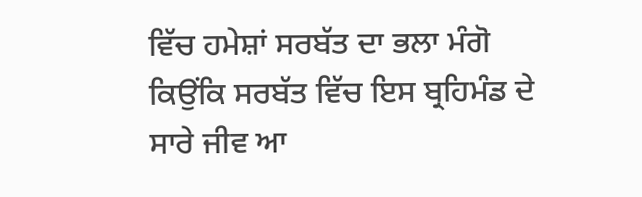ਵਿੱਚ ਹਮੇਸ਼ਾਂ ਸਰਬੱਤ ਦਾ ਭਲਾ ਮੰਗੋ ਕਿਉਂਕਿ ਸਰਬੱਤ ਵਿੱਚ ਇਸ ਬ੍ਰਹਿਮੰਡ ਦੇ ਸਾਰੇ ਜੀਵ ਆ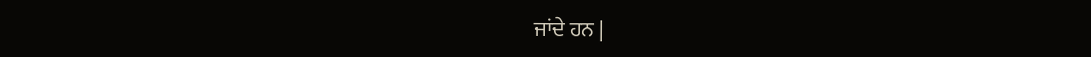ਜਾਂਦੇ ਹਨ |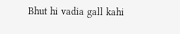Bhut hi vadia gall kahi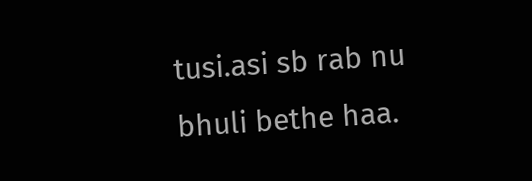tusi.asi sb rab nu bhuli bethe haa.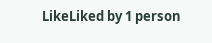LikeLiked by 1 person